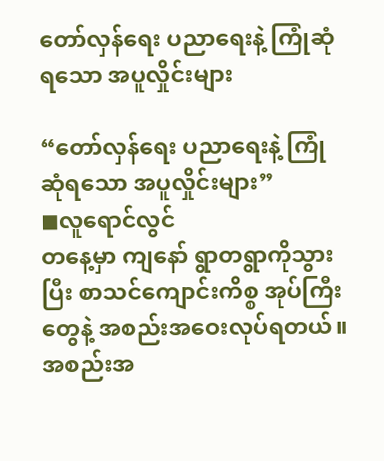တော်လှန်ရေး ပညာရေးနဲ့ ကြုံဆုံရသော အပူလှိုင်းများ

“တော်လှန်ရေး ပညာရေးနဲ့ ကြုံဆုံရသော အပူလှိုင်းများ”
◼လူရောင်လွင်
တနေ့မှာ ကျနော် ရွာတရွာကိုသွားပြီး စာသင်ကျောင်းကိစ္စ အုပ်ကြီးတွေနဲ့ အစည်းအဝေးလုပ်ရတယ်။ အစည်းအ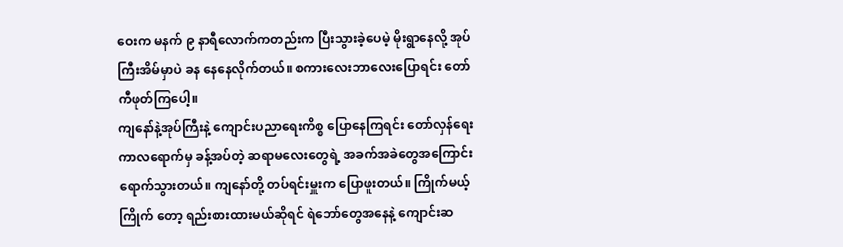ဝေးက မနက် ၉ နာရီလောက်ကတည်းက ပြီးသွားခဲ့ပေမဲ့ မိုးရွာနေလို့ အုပ်ကြီးအိမ်မှာပဲ ခန နေနေလိုက်တယ်။ စကားလေးဘာလေးပြောရင်း တော်ကီဖုတ်ကြပေါ့။
ကျနော်နဲ့အုပ်ကြီးနဲ့ ကျောင်းပညာရေးကိစ္စ ပြောနေကြရင်း တော်လှန်ရေးကာလရောက်မှ ခန့်အပ်တဲ့ ဆရာမလေးတွေရဲ့ အခက်အခဲတွေအကြောင်း ရောက်သွားတယ်။ ကျနော်တို့ တပ်ရင်းမှူးက ပြောဖူးတယ်။ ကြိုက်မယ့်ကြိုက် တော့ ရည်းစားထားမယ်ဆိုရင် ရဲဘော်တွေအနေနဲ့ ကျောင်းဆ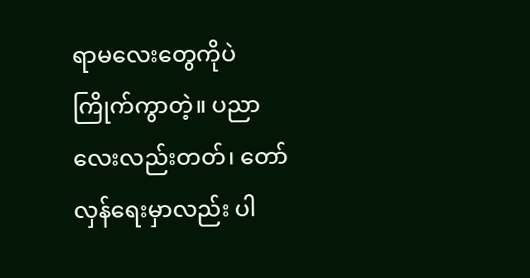ရာမလေးတွေကိုပဲ ကြိုက်ကွာတဲ့။ ပညာလေးလည်းတတ်၊ တော်လှန်ရေးမှာလည်း ပါ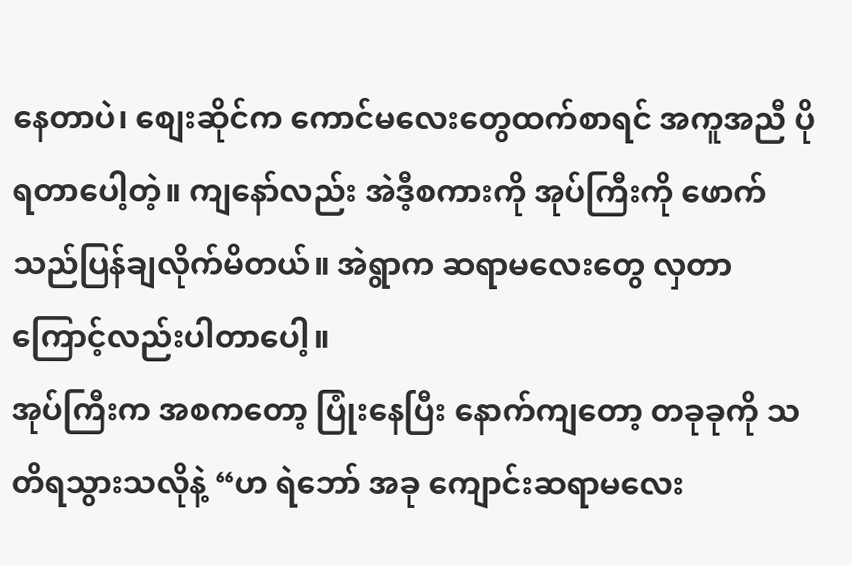နေတာပဲ၊ စျေးဆိုင်က ကောင်မလေးတွေထက်စာရင် အကူအညီ ပိုရတာပေါ့တဲ့။ ကျနော်လည်း အဲဒီ့စကားကို အုပ်ကြီးကို ဖောက်သည်ပြန်ချလိုက်မိတယ်။ အဲရွာက ဆရာမလေးတွေ လှတာကြောင့်လည်းပါတာပေါ့။
အုပ်ကြီးက အစကတော့ ပြုံးနေပြီး နောက်ကျတော့ တခုခုကို သတိရသွားသလိုနဲ့ “ဟ ရဲဘော် အခု ကျောင်းဆရာမလေး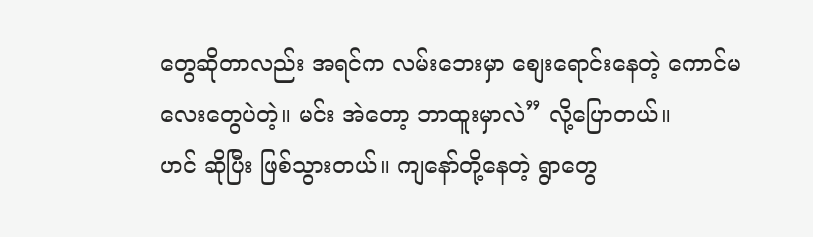တွေဆိုတာလည်း အရင်က လမ်းဘေးမှာ စျေးရောင်းနေတဲ့ ကောင်မလေးတွေပဲတဲ့။ မင်း အဲတော့ ဘာထူးမှာလဲ” လို့ပြောတယ်။
ဟင် ဆိုပြီး ဖြစ်သွားတယ်။ ကျနော်တို့နေတဲ့ ရွာတွေ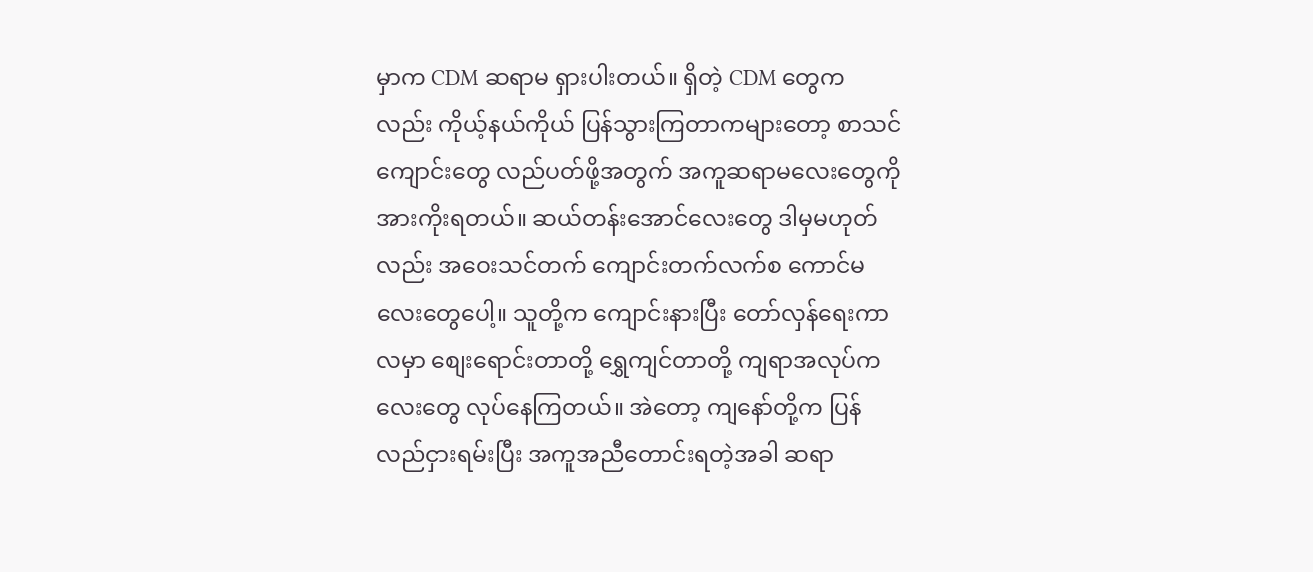မှာက CDM ဆရာမ ရှားပါးတယ်။ ရှိတဲ့ CDM တွေကလည်း ကိုယ့်နယ်ကိုယ် ပြန်သွားကြတာကများတော့ စာသင်ကျောင်းတွေ လည်ပတ်ဖို့အတွက် အကူဆရာမလေးတွေကို အားကိုးရတယ်။ ဆယ်တန်းအောင်လေးတွေ ဒါမှမဟုတ်လည်း အဝေးသင်တက် ကျောင်းတက်လက်စ ကောင်မလေးတွေပေါ့။ သူတို့က ကျောင်းနားပြီး တော်လှန်ရေးကာလမှာ စျေးရောင်းတာတို့ ရွှေကျင်တာတို့ ကျရာအလုပ်ကလေးတွေ လုပ်နေကြတယ်။ အဲတော့ ကျနော်တို့က ပြန်လည်ငှားရမ်းပြီး အကူအညီတောင်းရတဲ့အခါ ဆရာ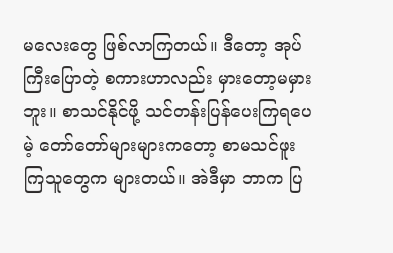မလေးတွေ ဖြစ်လာကြတယ်။ ဒီတော့ အုပ်ကြီးပြောတဲ့ စကားဟာလည်း မှားတော့မမှားဘူး။ စာသင်နိုင်ဖို့ သင်တန်းပြန်ပေးကြရပေမဲ့ တော်တော်များများကတော့ စာမသင်ဖူးကြသူတွေက များတယ်။ အဲဒီမှာ ဘာက ပြ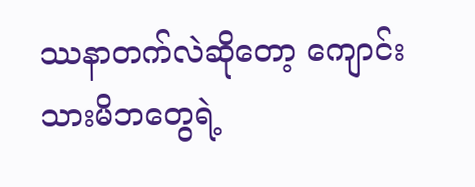ဿနာတက်လဲဆိုတော့ ကျောင်းသားမိဘတွေရဲ့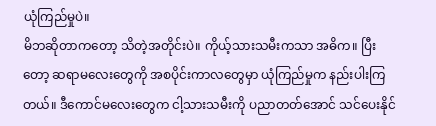ယုံကြည်မှုပဲ။
မိဘဆိုတာကတော့ သိတဲ့အတိုင်းပဲ။ ကိုယ့်သားသမီးကသာ အဓိက။ ပြီးတော့ ဆရာမလေးတွေကို အစပိုင်းကာလတွေမှာ ယုံကြည်မှုက နည်းပါးကြတယ်။ ဒီကောင်မလေးတွေက ငါ့သားသမီးကို ပညာတတ်အောင် သင်ပေးနိုင်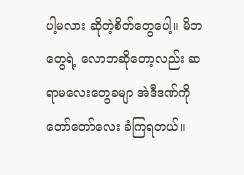ပါ့မလား ဆိုတဲ့စိတ်တွေပေါ့။ မိဘတွေရဲ့ လောဘဆိုတော့လည်း ဆရာမလေးတွေခမျာ အဲဒီဒဏ်ကို တော်တော်လေး ခံကြရတယ်။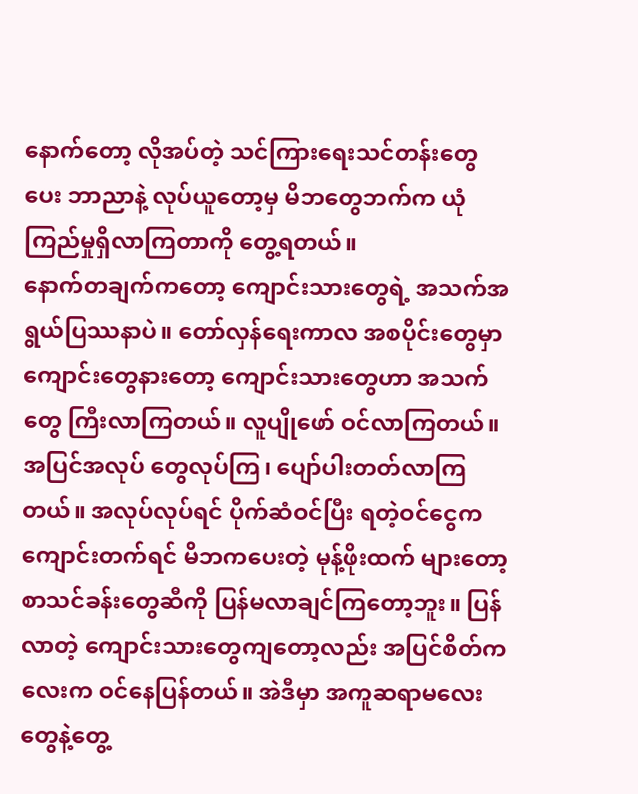နောက်တော့ လိုအပ်တဲ့ သင်ကြားရေးသင်တန်းတွေပေး ဘာညာနဲ့ လုပ်ယူတော့မှ မိဘတွေဘက်က ယုံကြည်မှုရှိလာကြတာကို တွေ့ရတယ်။
နောက်တချက်ကတော့ ကျောင်းသားတွေရဲ့ အသက်အရွယ်ပြဿနာပဲ။ တော်လှန်ရေးကာလ အစပိုင်းတွေမှာ ကျောင်းတွေနားတော့ ကျောင်းသားတွေဟာ အသက်တွေ ကြီးလာကြတယ်။ လူပျိုဖော် ဝင်လာကြတယ်။ အပြင်အလုပ် တွေလုပ်ကြ၊ ပျော်ပါးတတ်လာကြတယ်။ အလုပ်လုပ်ရင် ပိုက်ဆံဝင်ပြီး ရတဲ့ဝင်ငွေက ကျောင်းတက်ရင် မိဘကပေးတဲ့ မုန့်ဖိုးထက် များတော့ စာသင်ခန်းတွေဆီကို ပြန်မလာချင်ကြတော့ဘူး။ ပြန်လာတဲ့ ကျောင်းသားတွေကျတော့လည်း အပြင်စိတ်ကလေးက ဝင်နေပြန်တယ်။ အဲဒီမှာ အကူဆရာမလေးတွေနဲ့တွေ့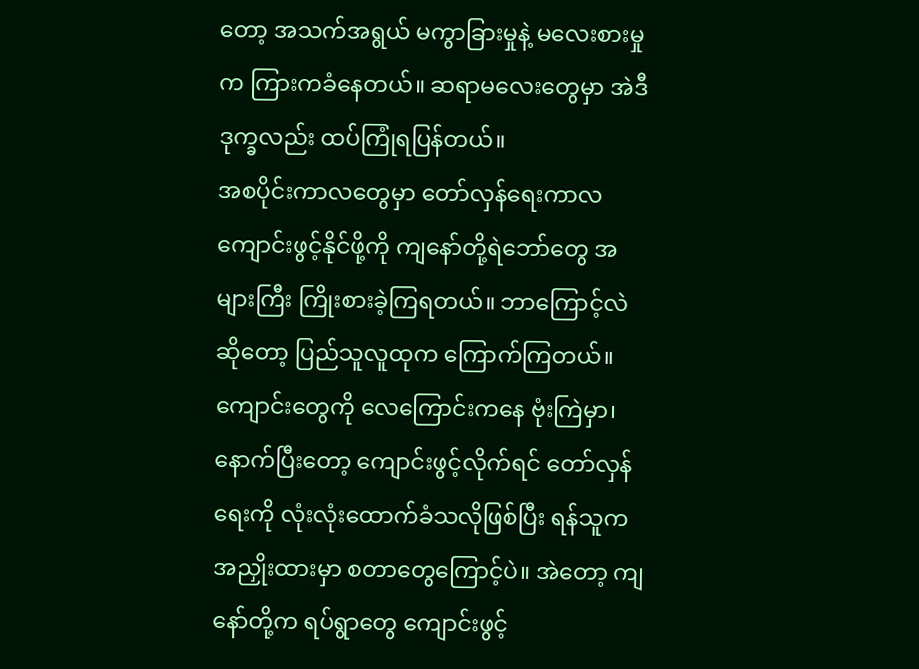တော့ အသက်အရွယ် မကွာခြားမှုနဲ့ မလေးစားမှုက ကြားကခံနေတယ်။ ဆရာမလေးတွေမှာ အဲဒီဒုက္ခလည်း ထပ်ကြုံရပြန်တယ်။
အစပိုင်းကာလတွေမှာ တော်လှန်ရေးကာလ ကျောင်းဖွင့်နိုင်ဖို့ကို ကျနော်တို့ရဲဘော်တွေ အများကြီး ကြိုးစားခဲ့ကြရတယ်။ ဘာကြောင့်လဲဆိုတော့ ပြည်သူလူထုက ကြောက်ကြတယ်။ ကျောင်းတွေကို လေကြောင်းကနေ ဗုံးကြဲမှာ၊ နောက်ပြီးတော့ ကျောင်းဖွင့်လိုက်ရင် တော်လှန်ရေးကို လုံးလုံးထောက်ခံသလိုဖြစ်ပြီး ရန်သူက အညှိုးထားမှာ စတာတွေကြောင့်ပဲ။ အဲတော့ ကျနော်တို့က ရပ်ရွာတွေ ကျောင်းဖွင့်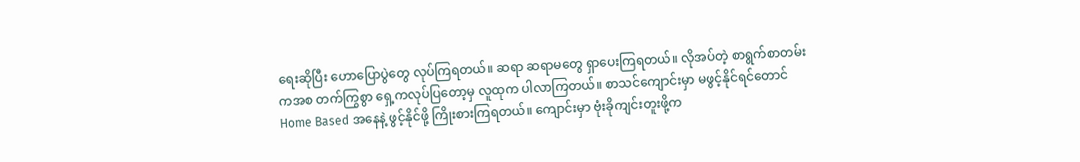ရေးဆိုပြီး ဟောပြောပွဲတွေ လုပ်ကြရတယ်။ ဆရာ ဆရာမတွေ ရှာပေးကြရတယ်။ လိုအပ်တဲ့ စာရွက်စာတမ်းကအစ တက်ကြွစွာ ရှေ့ကလုပ်ပြတော့မှ လူထုက ပါလာကြတယ်။ စာသင်ကျောင်းမှာ မဖွင့်နိုင်ရင်တောင် Home Based အနေနဲ့ ဖွင့်နိုင်ဖို့ ကြိုးစားကြရတယ်။ ကျောင်းမှာ ဗုံးခိုကျင်းတူးဖို့က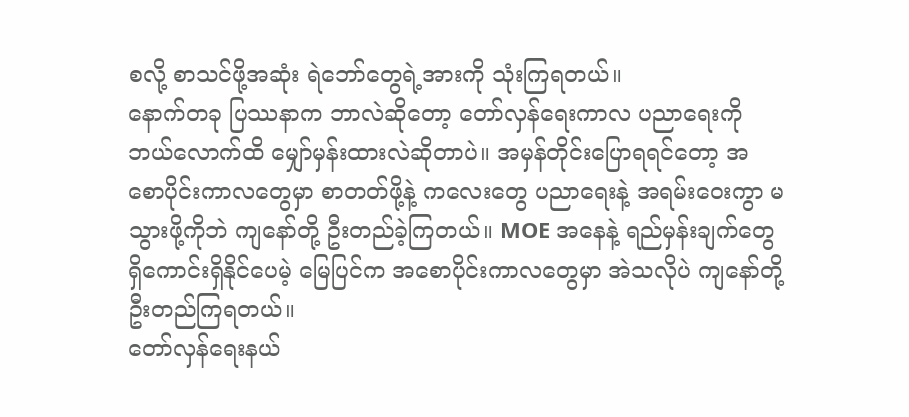စလို့ စာသင်ဖို့အဆုံး ရဲဘော်တွေရဲ့အားကို သုံးကြရတယ်။
နောက်တခု ပြဿနာက ဘာလဲဆိုတော့ တော်လှန်ရေးကာလ ပညာရေးကို ဘယ်လောက်ထိ မျှော်မှန်းထားလဲဆိုတာပဲ။ အမှန်တိုင်းပြောရရင်တော့ အစောပိုင်းကာလတွေမှာ စာတတ်ဖို့နဲ့ ကလေးတွေ ပညာရေးနဲ့ အရမ်းဝေးကွာ မသွားဖို့ကိုဘဲ ကျနော်တို့ ဦးတည်ခဲ့ကြတယ်။ MOE အနေနဲ့ ရည်မှန်းချက်တွေ ရှိကောင်းရှိနိုင်ပေမဲ့ မြေပြင်က အစောပိုင်းကာလတွေမှာ အဲသလိုပဲ ကျနော်တို့ ဦးတည်ကြရတယ်။
တော်လှန်ရေးနယ်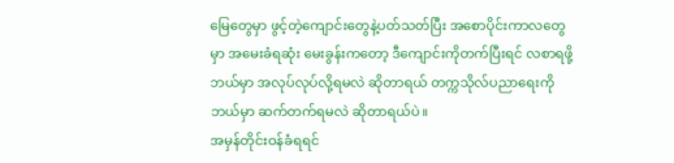မြေတွေမှာ ဖွင့်တဲ့ကျောင်းတွေနဲ့ပတ်သတ်ပြီး အစောပိုင်းကာလတွေမှာ အမေးခံရဆုံး မေးခွန်းကတော့ ဒီကျောင်းကိုတက်ပြီးရင် လစာရဖို့ ဘယ်မှာ အလုပ်လုပ်လို့ရမလဲ ဆိုတာရယ် တက္ကသိုလ်ပညာရေးကို ဘယ်မှာ ဆက်တက်ရမလဲ ဆိုတာရယ်ပဲ။
အမှန်တိုင်းဝန်ခံရရင်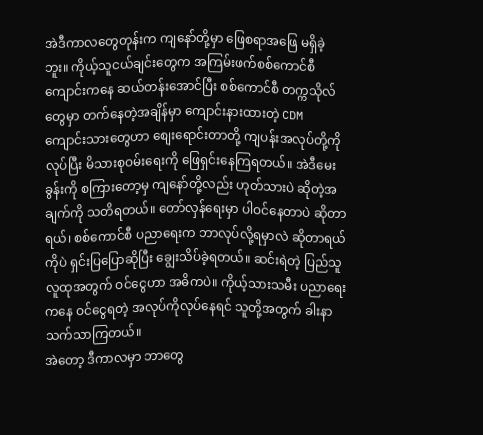အဲဒီကာလတွေတုန်းက ကျနော်တို့မှာ ဖြေစရာအဖြေ မရှိခဲ့ဘူး။ ကိုယ့်သူငယ်ချင်းတွေက အကြမ်းဖက်စစ်ကောင်စီ ကျောင်းကနေ ဆယ်တန်းအောင်ပြီး စစ်ကောင်စီ တက္ကသိုလ်တွေမှာ တက်နေတဲ့အချိန်မှာ ကျောင်းနားထားတဲ့ CDM ကျောင်းသားတွေဟာ စျေးရောင်းတာတို့ ကျပန်းအလုပ်တို့ကိုလုပ်ပြီး မိသားစုဝမ်းရေးကို ဖြေရှင်းနေကြရတယ်။ အဲဒီမေးခွန်းကို စကြားတော့မှ ကျနော်တို့လည်း ဟုတ်သားပဲ ဆိုတဲ့အချက်ကို သတိရတယ်။ တော်လှန်ရေးမှာ ပါဝင်နေတာပဲ ဆိုတာရယ်၊ စစ်ကောင်စီ ပညာရေးက ဘာလုပ်လို့ရမှာလဲ ဆိုတာရယ်ကိုပဲ ရှင်းပြပြောဆိုပြီး ချွေးသိပ်ခဲ့ရတယ်။ ဆင်းရဲတဲ့ ပြည်သူလူထုအတွက် ဝင်ငွေဟာ အဓိကပဲ။ ကိုယ့်သားသမီး ပညာရေးကနေ ဝင်ငွေရတဲ့ အလုပ်ကိုလုပ်နေရင် သူတို့အတွက် ခါးနာသက်သာကြတယ်။
အဲတော့ ဒီကာလမှာ ဘာတွေ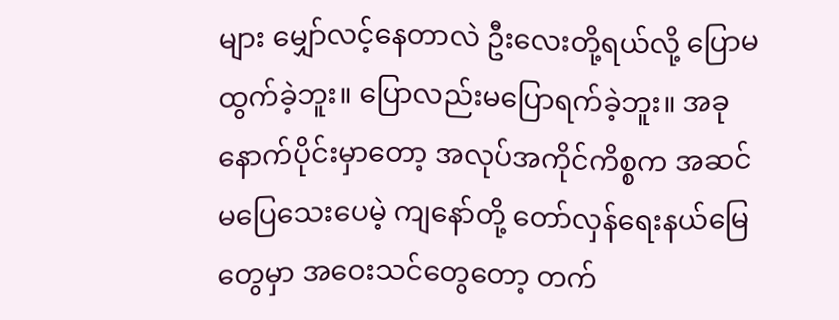များ မျှော်လင့်နေတာလဲ ဦးလေးတို့ရယ်လို့ ပြောမထွက်ခဲ့ဘူး။ ပြောလည်းမပြောရက်ခဲ့ဘူး။ အခုနောက်ပိုင်းမှာတော့ အလုပ်အကိုင်ကိစ္စက အဆင်မပြေသေးပေမဲ့ ကျနော်တို့ တော်လှန်ရေးနယ်မြေတွေမှာ အဝေးသင်တွေတော့ တက်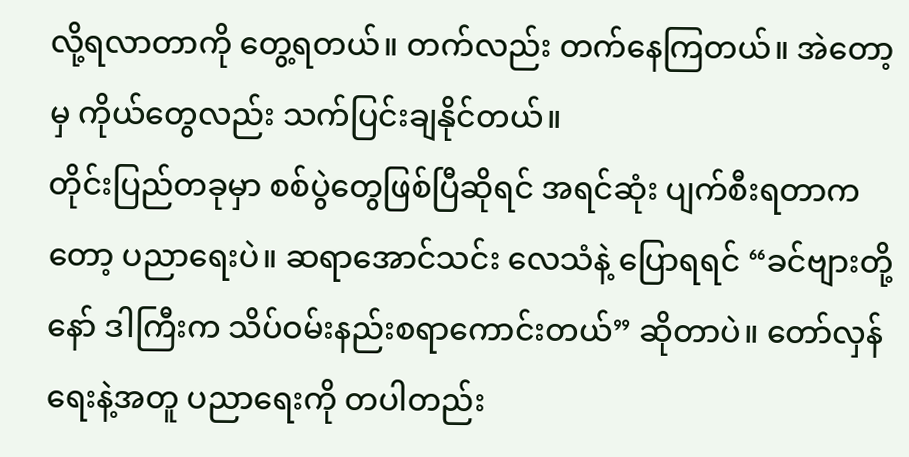လို့ရလာတာကို တွေ့ရတယ်။ တက်လည်း တက်နေကြတယ်။ အဲတော့မှ ကိုယ်တွေလည်း သက်ပြင်းချနိုင်တယ်။
တိုင်းပြည်တခုမှာ စစ်ပွဲတွေဖြစ်ပြီဆိုရင် အရင်ဆုံး ပျက်စီးရတာကတော့ ပညာရေးပဲ။ ဆရာအောင်သင်း လေသံနဲ့ ပြောရရင် “ခင်ဗျားတို့နော် ဒါကြီးက သိပ်ဝမ်းနည်းစရာကောင်းတယ်” ဆိုတာပဲ။ တော်လှန်ရေးနဲ့အတူ ပညာရေးကို တပါတည်း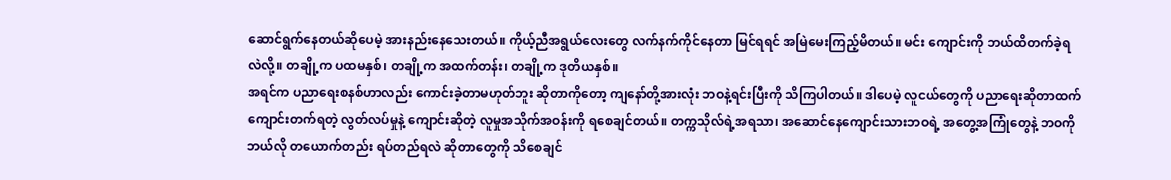ဆောင်ရွက်နေတယ်ဆိုပေမဲ့ အားနည်းနေသေးတယ်။ ကိုယ့်ညီအရွယ်လေးတွေ လက်နက်ကိုင်နေတာ မြင်ရရင် အမြဲမေးကြည့်မိတယ်။ မင်း ကျောင်းကို ဘယ်ထိတက်ခဲ့ရလဲလို့။ တချို့က ပထမနှစ်၊ တချို့က အထက်တန်း၊ တချို့က ဒုတိယနှစ်။
အရင်က ပညာရေးစနစ်ဟာလည်း ကောင်းခဲ့တာမဟုတ်ဘူး ဆိုတာကိုတော့ ကျနော်တို့အားလုံး ဘဝနဲ့ရင်းပြီးကို သိကြပါတယ်။ ဒါပေမဲ့ လူငယ်တွေကို ပညာရေးဆိုတာထက် ကျောင်းတက်ရတဲ့ လွတ်လပ်မှုနဲ့ ကျောင်းဆိုတဲ့ လူမှုအသိုက်အဝန်းကို ရစေချင်တယ်။ တက္ကသိုလ်ရဲ့အရသာ၊ အဆောင်နေကျောင်းသားဘဝရဲ့ အတွေ့အကြုံတွေနဲ့ ဘဝကို ဘယ်လို တယောက်တည်း ရပ်တည်ရလဲ ဆိုတာတွေကို သိစေချင်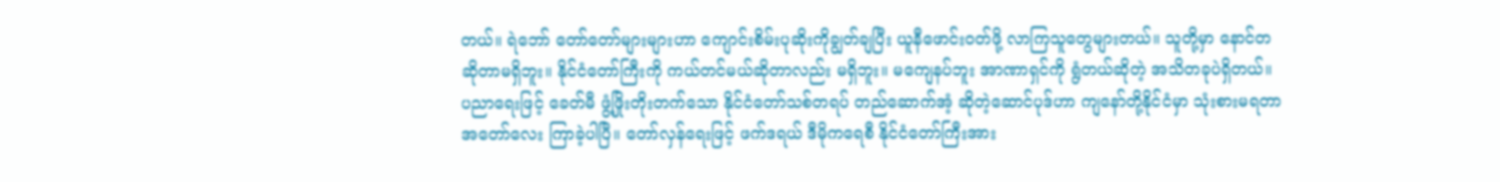တယ်။ ရဲဘော် တော်တော်များများဟာ ကျောင်းစိမ်းပုဆိုးကိုချွတ်ချပြီး ယူနီဖောင်းဝတ်ဖို့ လာကြသူတွေများတယ်။ သူတို့မှာ နောင်တဆိုတာမရှိဘူး။ နိုင်ငံတော်ကြီးကို ကယ်တင်မယ်ဆိုတာလည်း မရှိဘူး။ မကျေနပ်ဘူး အာဏာရှင်ကို ရွံတယ်ဆိုတဲ့ အသိတခုပဲရှိတယ်။
ပညာရေးဖြင့် ခေတ်မီ ဖွံ့ဖြိုးတိုးတက်သော နိုင်ငံတော်သစ်တရပ် တည်ဆောက်အံ့ ဆိုတဲ့ဆောင်ပုဒ်ဟာ ကျနော်တို့နိုင်ငံမှာ သုံးစားမရတာ အတော်လေး ကြာခဲ့ပါပြီ။ တော်လှန်ရေးဖြင့် ဖက်ဒရယ် ဒီမိုကရေစီ နိုင်ငံတော်ကြီးအား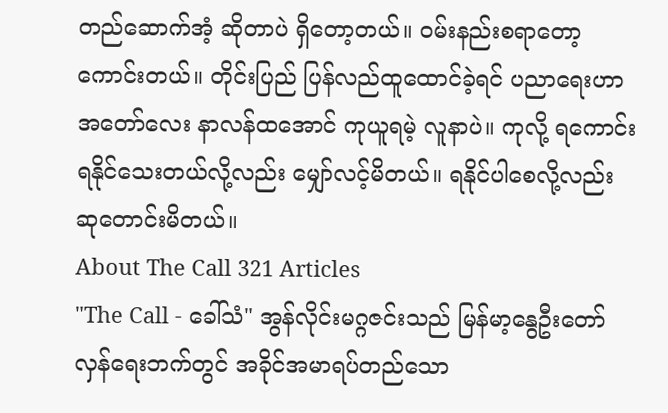တည်ဆောက်အံ့ ဆိုတာပဲ ရှိတော့တယ်။ ဝမ်းနည်းစရာတော့ ကောင်းတယ်။ တိုင်းပြည် ပြန်လည်ထူထောင်ခဲ့ရင် ပညာရေးဟာ အတော်လေး နာလန်ထအောင် ကုယူရမဲ့ လူနာပဲ။ ကုလို့ ရကောင်းရနိုင်သေးတယ်လို့လည်း မျှော်လင့်မိတယ်။ ရနိုင်ပါစေလို့လည်း ဆုတောင်းမိတယ်။
About The Call 321 Articles
"The Call - ခေါ်သံ" အွန်လိုင်းမဂ္ဂဇင်းသည် မြန်မာ့နွေဦးတော်လှန်ရေးဘက်တွင် အခိုင်အမာရပ်တည်သော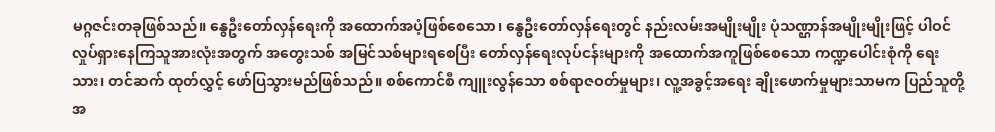မဂ္ဂဇင်းတခုဖြစ်သည်။ နွေဦးတော်လှန်ရေးကို အထောက်အပံ့ဖြစ်စေသော၊ နွေဦးတော်လှန်ရေးတွင် နည်းလမ်းအမျိုးမျိုး ပုံသဏ္ဌာန်အမျိုးမျိုးဖြင့် ပါဝင်လှုပ်ရှားနေကြသူအားလုံးအတွက် အတွေးသစ် အမြင်သစ်များရစေပြီး တော်လှန်ရေးလုပ်ငန်းများကို အထောက်အကူဖြစ်စေသော ကဏ္ဍပေါင်းစုံကို ရေးသား၊ တင်ဆက် ထုတ်လွှင့် ဖော်ပြသွားမည်ဖြစ်သည်။ စစ်ကောင်စီ ကျူးလွန်သော စစ်ရာဇဝတ်မှုများ၊ လူ့အခွင့်အရေး ချိုးဖောက်မှုများသာမက ပြည်သူတို့အ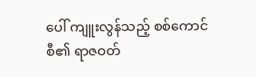ပေါ် ကျူးလွန်သည့် စစ်ကောင်စီ၏ ရာဇဝတ်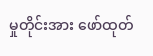မှုတိုင်းအား ဖော်ထုတ်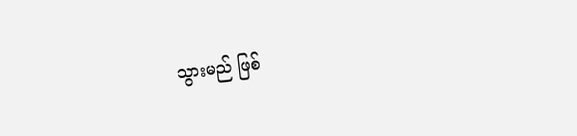သွားမည် ဖြစ်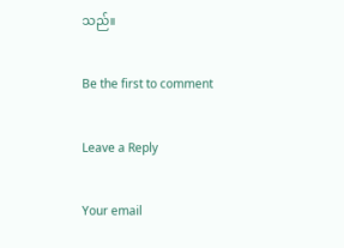သည်။

Be the first to comment

Leave a Reply

Your email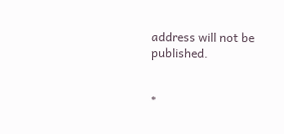address will not be published.


*